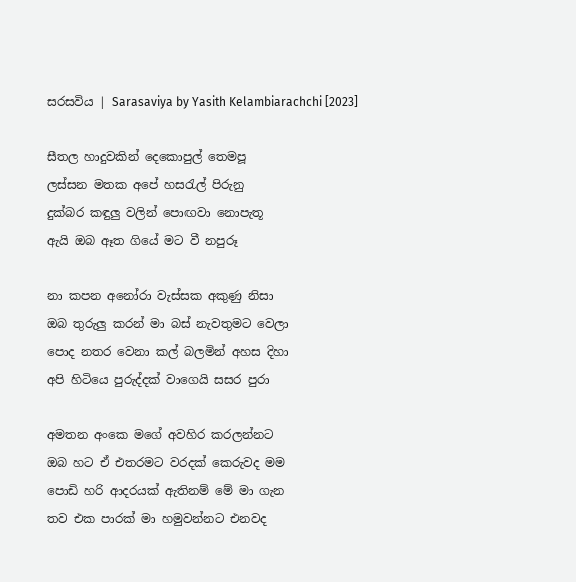සරසවිය | Sarasaviya by Yasith Kelambiarachchi [2023]

සීතල හාදුවකින් දෙකොපුල් තෙමපූ
ලස්සන මතක අපේ හසරැල් පිරුනු
දුක්බර කඳුලු වලින් පොඟවා නොපැතූ
ඇයි ඔබ ඈත ගියේ මට වී නපුරූ

නා කපන අනෝරා වැස්සක අකුණු නිසා
ඔබ තුරුලු කරන් මා බස් නැවතුමට වෙලා
පොද නතර වෙනා කල් බලමින් අහස දිහා
අපි හිටියෙ පුරුද්දක් වාගෙයි සසර පුරා

අමතන අංකෙ මගේ අවහිර කරලන්නට
ඔබ හට ඒ එතරමට වරදක් කෙරුවද මම
පොඩි හරි ආදරයක් ඇතිනම් මේ මා ගැන
තව එක පාරක් මා හමුවන්නට එනවද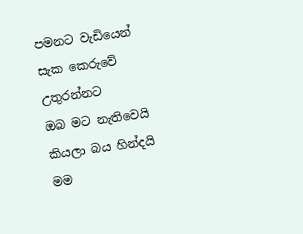පමනට වැඩියෙන් සැක කෙරුවේ උතුරන්නට
ඔබ මට නැතිවෙයි කියලා බය හින්දයි මම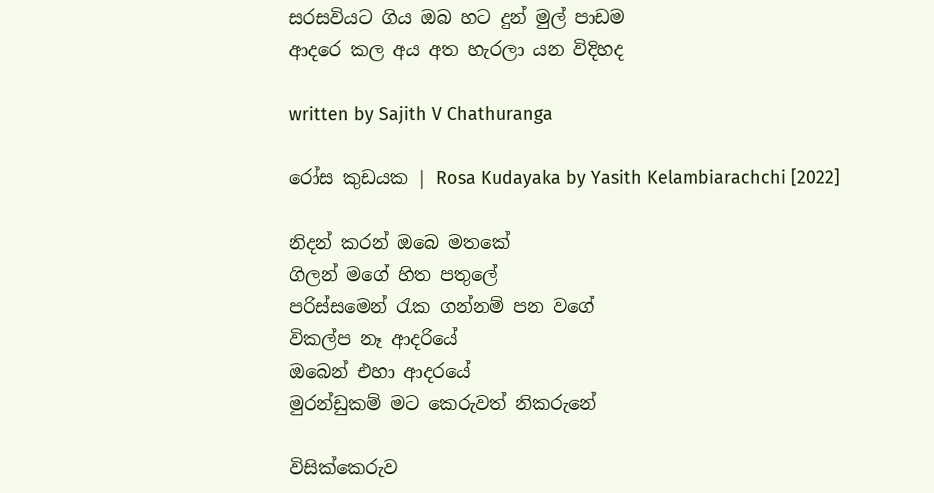සරසවියට ගිය ඔබ හට දුන් මුල් පාඩම
ආදරෙ කල අය අත හැරලා යන විදිහද

written by Sajith V Chathuranga

රෝස කුඩයක | Rosa Kudayaka by Yasith Kelambiarachchi [2022]

නිදන් කරන් ඔබෙ මතකේ
ගිලන් මගේ හිත පතුලේ
පරිස්සමෙන් රැක ගන්නම් පන වගේ
විකල්ප නෑ ආදරියේ
ඔබෙන් එහා ආදරයේ
මුරන්ඩුකම් මට කෙරුවත් නිකරුනේ

විසික්කෙරුව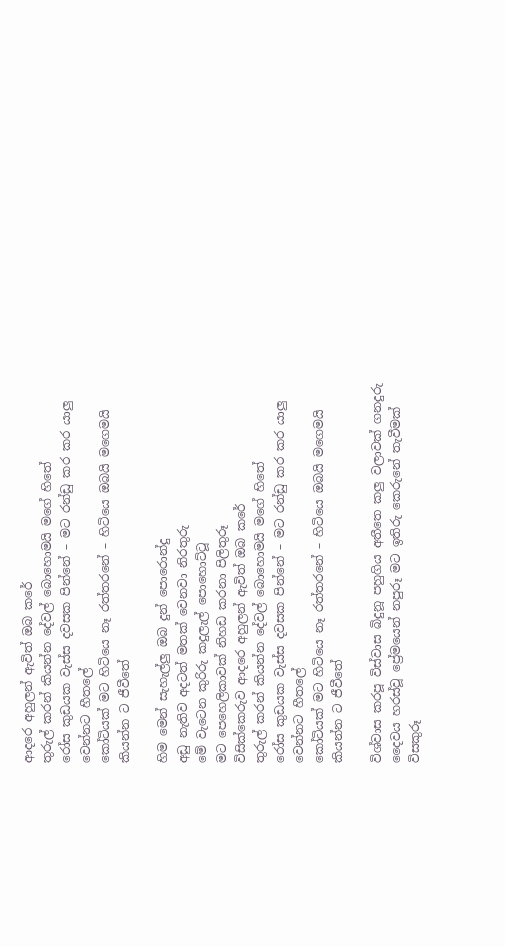ආදරෙ අහුලන් ඇවිත් ඔබ කරේ
තුරුල් කරන් කියන්න දේවල් බොහොමයි මගේ හිතේ
රෝස කුඩයක වැස්ස දවසක පින්නේ – මට රන්ඩු කර කර යාලු වෙන්නට හීතලේ
කෝටියක් මට හිටියෙ නෑ රත්තරනේ – හිටියෙ ඔබයි මගෙමයි කියන්න ට ජීවීතේ

හිම මෙන් සැහැල්ලු ඔබ දුන් පොරොන්දු
අඩු නැතිව අදටත් මතක් වෙනවා නිරතුරු
මේ වැටෙන කුරිරු කදුලැල් පොහොට්ටූ
මට පෙහෙලිකාවක් නිහඩ කරනා පිලිතුරූ
විසික්කෙරුව ආදරෙ අහුලන් ඇවිත් ඔබ කරේ
තුරුල් කරන් කියන්න දේවල් බොහොමයි මගේ හිතේ
රෝස කුඩයක වැස්ස දවසක පින්නේ – මට රන්ඩු කර කර යාලු වෙන්නට හීතලේ
කෝටියක් මට හිටියෙ නෑ රත්තරනේ – හිටියෙ ඔබයි මගෙමයි කියන්න ට ජීවීතේ

විශ්වාස කරපූ විස්වාස බිදුනූ පහුගිය අතීතෙ කලු වලාවක් ගනදුරු
දෛවය හරස්වූ ප්‍රේමයෙන් නපුරූ මට ඉතිරු කෙරුනේ තැවීමක් විසකුරූ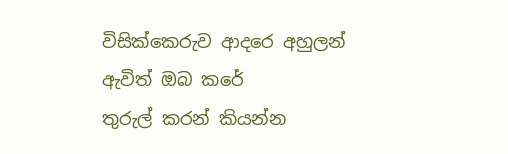විසික්කෙරුව ආදරෙ අහුලන් ඇවිත් ඔබ කරේ
තුරුල් කරන් කියන්න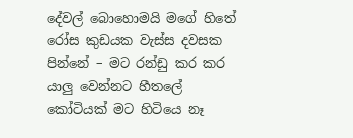දේවල් බොහොමයි මගේ හිතේ
රෝස කුඩයක වැස්ස දවසක පින්නේ – මට රන්ඩු කර කර යාලු වෙන්නට හීතලේ
කෝටියක් මට හිටියෙ නෑ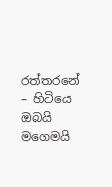රත්තරනේ – හිටියෙ ඔබයි මගෙමයි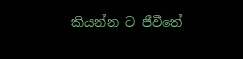කියන්න ට ජීවීතේ